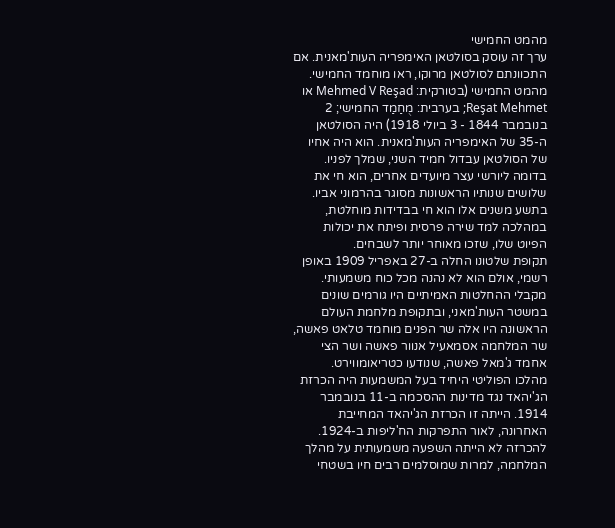מהמט החמישי
ערך זה עוסק בסולטאן האימפריה העות'מאנית. אם התכוונתם לסולטאן מרוקו, ראו מוחמד החמישי.
מהמט החמישי (בטורקית: Mehmed V Reşad או Reşat Mehmet; בערבית: מֻחַמַד החמישי; 2 בנובמבר 1844 - 3 ביולי 1918) היה הסולטאן ה-35 של האימפריה העות'מאנית. הוא היה אחיו של הסולטאן עבדול חמיד השני, שמלך לפניו. בדומה ליורשי עצר מיועדים אחרים, הוא חי את שלושים שנותיו הראשונות מסוגר בהרמוני אביו. בתשע משנים אלו הוא חי בבדידות מוחלטת, במהלכה למד שירה פרסית ופיתח את יכולות הפיוט שלו, שזכו מאוחר יותר לשבחים.
תקופת שלטונו החלה ב-27 באפריל 1909 באופן רשמי, אולם הוא לא נהנה מכל כוח משמעותי. מקבלי ההחלטות האמיתיים היו גורמים שונים במשטר העות'מאני, ובתקופת מלחמת העולם הראשונה היו אלה שר הפנים מוחמד טלאט פאשה, שר המלחמה אסמאעיל אנוור פאשה ושר הצי אחמד ג'מאל פאשה, שנודעו כטריאומווירט.
מהלכו הפוליטי היחיד בעל המשמעות היה הכרזת הג'יהאד נגד מדינות ההסכמה ב-11 בנובמבר 1914. הייתה זו הכרזת הג'יהאד המחייבת האחרונה, לאור התפרקות הח'ליפות ב-1924. להכרזה לא הייתה השפעה משמעותית על מהלך המלחמה, למרות שמוסלמים רבים חיו בשטחי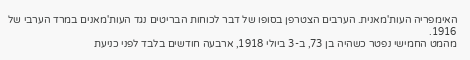האימפריה העות'מאנית. הערבים הצטרפן בסופו של דבר לכוחות הבריטים נגד העות'מאנים במרד הערבי של 1916.
מהמט החמישי נפטר כשהיה בן 73, ב-3 ביולי 1918, ארבעה חודשים בלבד לפני כניעת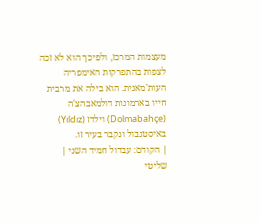מעצמות המרכז, ולפיכך הוא לא זכה לצפות בהתפרקות האימפריה העות'מאנית. הוא בילה את מרבית חייו בארמונות דולמאבהצ'ה (Dolmabahçe) וילדז (Yıldız) באיסטנבול ונקבר בעיר זו.
| הקודם: עבדול חמיד השני |
שליטי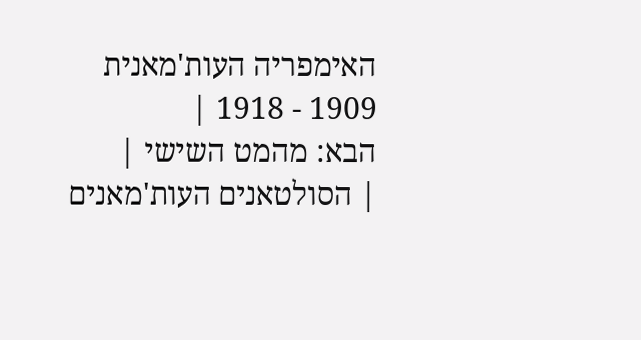האימפריה העות'מאנית 1909 - 1918 |
הבא: מהמט השישי |
| הסולטאנים העות'מאנים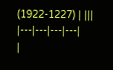(1922-1227) | |||
|---|---|---|---|
|